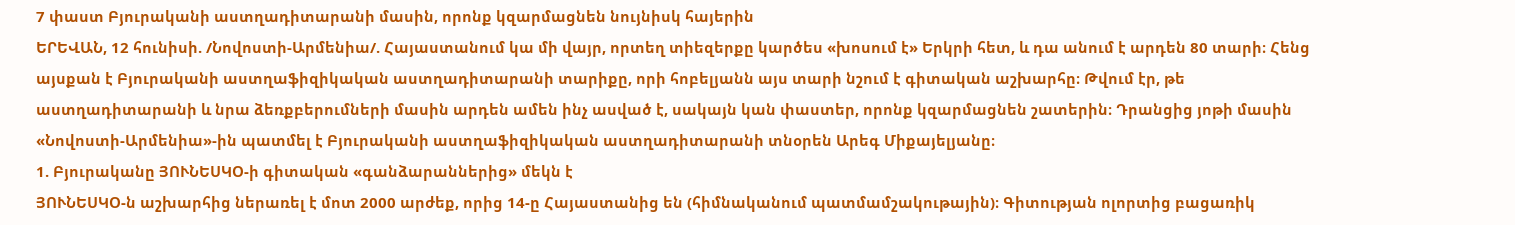7 փաստ Բյուրականի աստղադիտարանի մասին, որոնք կզարմացնեն նույնիսկ հայերին
ԵՐԵՎԱՆ, 12 հունիսի. /Նովոստի-Արմենիա/. Հայաստանում կա մի վայր, որտեղ տիեզերքը կարծես «խոսում է» Երկրի հետ, և դա անում է արդեն 80 տարի։ Հենց այսքան է Բյուրականի աստղաֆիզիկական աստղադիտարանի տարիքը, որի հոբելյանն այս տարի նշում է գիտական աշխարհը։ Թվում էր, թե աստղադիտարանի և նրա ձեռքբերումների մասին արդեն ամեն ինչ ասված է, սակայն կան փաստեր, որոնք կզարմացնեն շատերին։ Դրանցից յոթի մասին «Նովոստի-Արմենիա»-ին պատմել է Բյուրականի աստղաֆիզիկական աստղադիտարանի տնօրեն Արեգ Միքայելյանը։
1. Բյուրականը ՅՈՒՆԵՍԿՕ-ի գիտական «գանձարաններից» մեկն է
ՅՈՒՆԵՍԿՕ-ն աշխարհից ներառել է մոտ 2000 արժեք, որից 14-ը Հայաստանից են (հիմնականում պատմամշակութային)։ Գիտության ոլորտից բացառիկ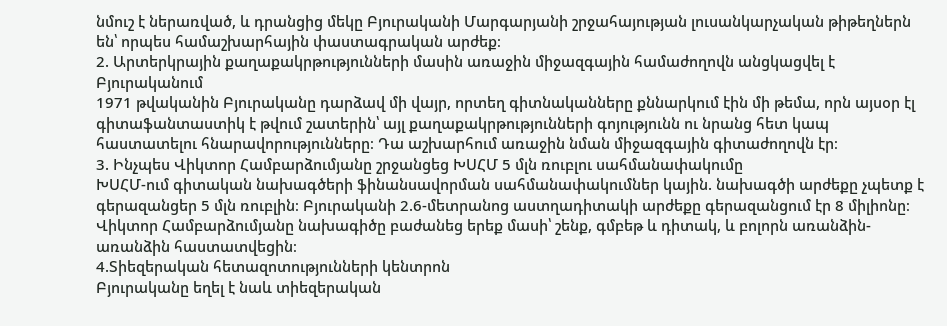նմուշ է ներառված, և դրանցից մեկը Բյուրականի Մարգարյանի շրջահայության լուսանկարչական թիթեղներն են՝ որպես համաշխարհային փաստագրական արժեք։
2. Արտերկրային քաղաքակրթությունների մասին առաջին միջազգային համաժողովն անցկացվել է Բյուրականում
1971 թվականին Բյուրականը դարձավ մի վայր, որտեղ գիտնականները քննարկում էին մի թեմա, որն այսօր էլ գիտաֆանտաստիկ է թվում շատերին՝ այլ քաղաքակրթությունների գոյությունն ու նրանց հետ կապ հաստատելու հնարավորությունները։ Դա աշխարհում առաջին նման միջազգային գիտաժողովն էր։
3. Ինչպես Վիկտոր Համբարձումյանը շրջանցեց ԽՍՀՄ 5 մլն ռուբլու սահմանափակումը
ԽՍՀՄ-ում գիտական նախագծերի ֆինանսավորման սահմանափակումներ կային. նախագծի արժեքը չպետք է գերազանցեր 5 մլն ռուբլին։ Բյուրականի 2.6-մետրանոց աստղադիտակի արժեքը գերազանցում էր 8 միլիոնը։ Վիկտոր Համբարձումյանը նախագիծը բաժանեց երեք մասի՝ շենք, գմբեթ և դիտակ, և բոլորն առանձին-առանձին հաստատվեցին։
4.Տիեզերական հետազոտությունների կենտրոն
Բյուրականը եղել է նաև տիեզերական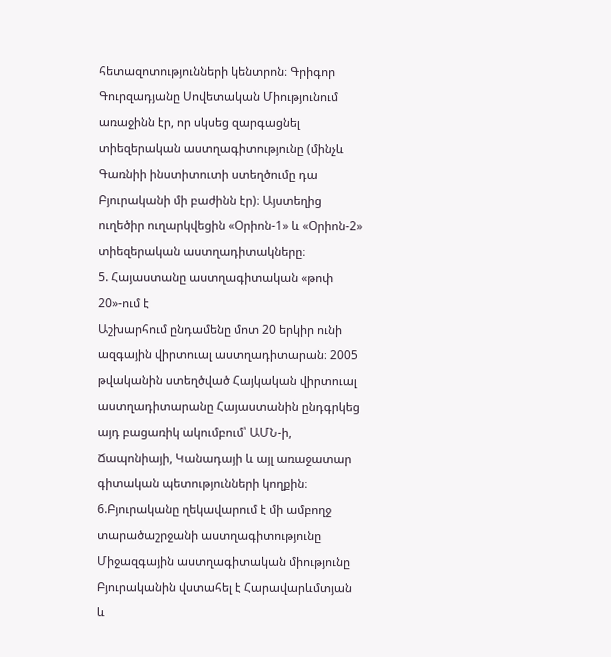հետազոտությունների կենտրոն։ Գրիգոր Գուրզադյանը Սովետական Միությունում առաջինն էր, որ սկսեց զարգացնել տիեզերական աստղագիտությունը (մինչև Գառնիի ինստիտուտի ստեղծումը դա Բյուրականի մի բաժինն էր)։ Այստեղից ուղեծիր ուղարկվեցին «Օրիոն-1» և «Օրիոն-2» տիեզերական աստղադիտակները։
5. Հայաստանը աստղագիտական «թոփ 20»-ում է
Աշխարհում ընդամենը մոտ 20 երկիր ունի ազգային վիրտուալ աստղադիտարան։ 2005 թվականին ստեղծված Հայկական վիրտուալ աստղադիտարանը Հայաստանին ընդգրկեց այդ բացառիկ ակումբում՝ ԱՄՆ-ի, Ճապոնիայի, Կանադայի և այլ առաջատար գիտական պետությունների կողքին։
6.Բյուրականը ղեկավարում է մի ամբողջ տարածաշրջանի աստղագիտությունը
Միջազգային աստղագիտական միությունը Բյուրականին վստահել է Հարավարևմտյան և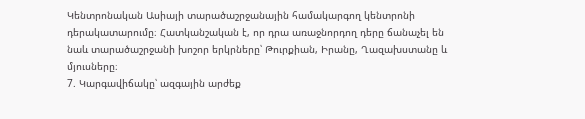Կենտրոնական Ասիայի տարածաշրջանային համակարգող կենտրոնի դերակատարումը։ Հատկանշական է, որ դրա առաջնորդող դերը ճանաչել են նաև տարածաշրջանի խոշոր երկրները՝ Թուրքիան, Իրանը, Ղազախստանը և մյուսները։
7. Կարգավիճակը՝ ազգային արժեք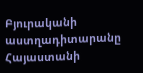Բյուրականի աստղադիտարանը Հայաստանի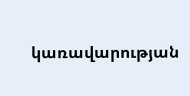կառավարության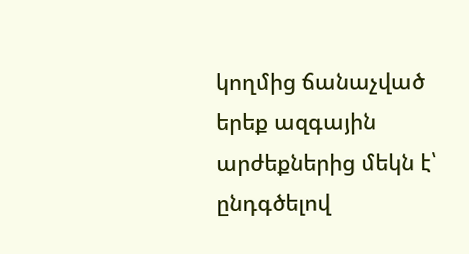կողմից ճանաչված երեք ազգային արժեքներից մեկն է՝ ընդգծելով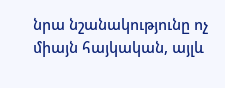նրա նշանակությունը ոչ միայն հայկական, այլև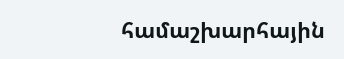համաշխարհային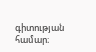գիտության համար։